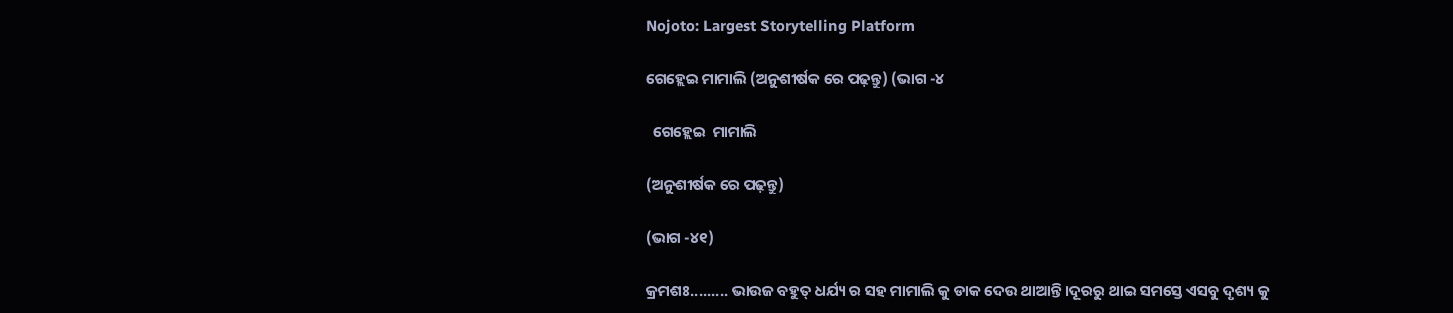Nojoto: Largest Storytelling Platform

ଗେହ୍ଲେଇ ମାମାଲି (ଅନୁଶୀର୍ଷକ ରେ ପଢ଼ନ୍ତୁ) (ଭାଗ -୪

  ଗେହ୍ଲେଇ  ମାମାଲି

(ଅନୁଶୀର୍ଷକ ରେ ପଢ଼ନ୍ତୁ)

(ଭାଗ -୪୧)

କ୍ରମଶଃ......... ଭାଉଜ ବହୁତ୍ ଧର୍ଯ୍ୟ ର ସହ ମାମାଲି କୁ ଡାକ ଦେଉ ଥାଆନ୍ତି।ଦୂରରୁ ଥାଇ ସମସ୍ତେ ଏସବୁ ଦୃଶ୍ୟ କୁ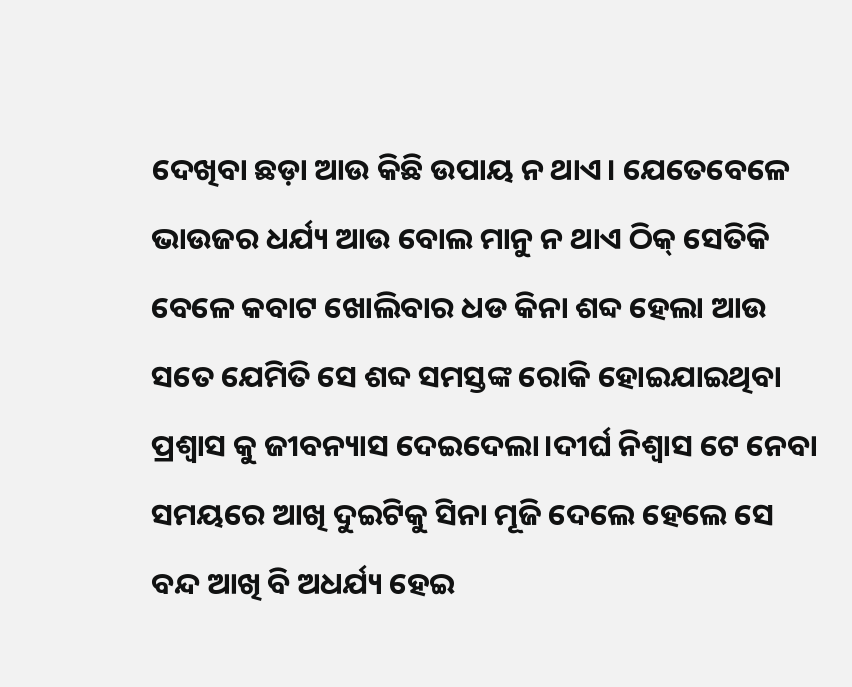ଦେଖିବା ଛଡ଼ା ଆଉ କିଛି ଉପାୟ ନ ଥାଏ। ଯେତେବେଳେ ଭାଉଜର ଧର୍ଯ୍ୟ ଆଉ ବୋଲ ମାନୁ ନ ଥାଏ ଠିକ୍ ସେତିକି ବେଳେ କବାଟ ଖୋଲିବାର ଧଡ କିନା ଶବ୍ଦ ହେଲା ଆଉ ସତେ ଯେମିତି ସେ ଶବ୍ଦ ସମସ୍ତଙ୍କ ରୋକି ହୋଇଯାଇଥିବା ପ୍ରଶ୍ୱାସ କୁ ଜୀବନ୍ୟାସ ଦେଇଦେଲା।ଦୀର୍ଘ ନିଶ୍ଵାସ ଟେ ନେବା ସମୟରେ ଆଖି ଦୁଇଟିକୁ ସିନା ମୂଜି ଦେଲେ ହେଲେ ସେ ବନ୍ଦ ଆଖି ବି ଅଧର୍ଯ୍ୟ ହେଇ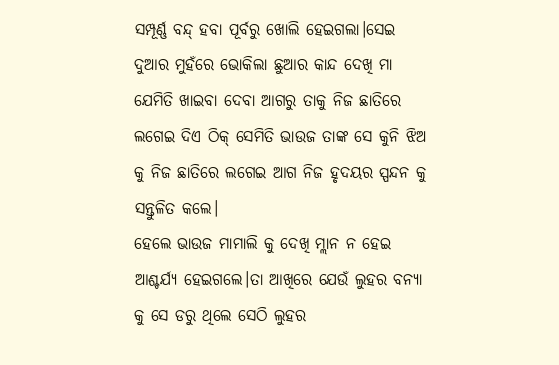ସମ୍ପୂର୍ଣ୍ଣ ବନ୍ଦ୍ ହବା ପୂର୍ବରୁ ଖୋଲି ହେଇଗଲା।ସେଇ ଦୁଆର ମୁହଁରେ ଭୋକିଲା ଛୁଆର କାନ୍ଦ ଦେଖି ମା ଯେମିତି ଖାଇବା ଦେବା ଆଗରୁ ତାକୁ ନିଜ ଛାତିରେ ଲଗେଇ ଦିଏ ଠିକ୍ ସେମିତି ଭାଉଜ ତାଙ୍କ ସେ କୁନି ଝିଅ କୁ ନିଜ ଛାତିରେ ଲଗେଇ ଆଗ ନିଜ ହୃଦୟର ସ୍ପନ୍ଦନ କୁ ସନ୍ତୁଳିତ କଲେ।
ହେଲେ ଭାଉଜ ମାମାଲି କୁ ଦେଖି ମ୍ଲାନ ନ ହେଇ ଆଶ୍ଚର୍ଯ୍ୟ ହେଇଗଲେ।ତା ଆଖିରେ ଯେଉଁ ଲୁହର ବନ୍ୟା କୁ ସେ ଡରୁ ଥିଲେ ସେଠି ଲୁହର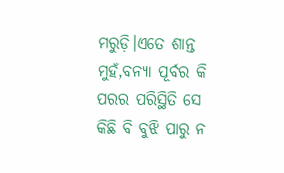ମରୁଡ଼ି।ଏତେ ଶାନ୍ତ ମୁହଁ,ବନ୍ୟା ପୂର୍ବର କି ପରର ପରିସ୍ଥିତି ସେ କିଛି ବି ବୁଝି ପାରୁ ନ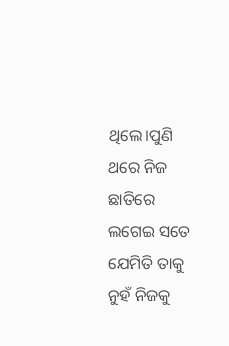ଥିଲେ।ପୁଣି ଥରେ ନିଜ ଛାତିରେ ଲଗେଇ ସତେ ଯେମିତି ତାକୁ ନୁହଁ ନିଜକୁ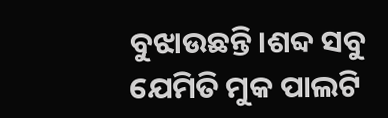ବୁଝାଉଛନ୍ତି।ଶବ୍ଦ ସବୁ ଯେମିତି ମୁକ ପାଲଟି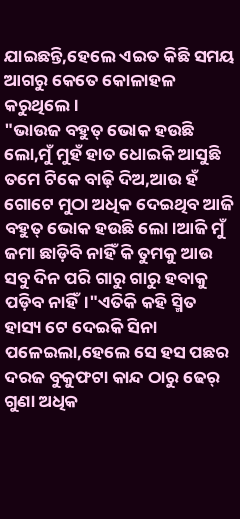ଯାଇଛନ୍ତି,ହେଲେ ଏଇତ କିଛି ସମୟ ଆଗରୁ କେତେ କୋଳାହଳ କରୁଥିଲେ।
"ଭାଉଜ ବହୁତ୍ ଭୋକ ହଉଛି ଲୋ,ମୁଁ ମୁହଁ ହାତ ଧୋଇକି ଆସୁଛି ତମେ ଟିକେ ବାଢ଼ି ଦିଅ,ଆଉ ହଁ ଗୋଟେ ମୁଠା ଅଧିକ ଦେଇଥିବ ଆଜି ବହୁତ୍ ଭୋକ ହଉଛି ଲୋ।ଆଜି ମୁଁ ଜମା ଛାଡ଼ିବି ନାହିଁ କି ତୁମକୁ ଆଉ ସବୁ ଦିନ ପରି ଗାରୁ ଗାରୁ ହବାକୁ ପଡ଼ିବ ନାହିଁ।"ଏତିକି କହି ସ୍ମିତ ହାସ୍ୟ ଟେ ଦେଇକି ସିନା ପଳେଇଲା,ହେଲେ ସେ ହସ ପଛର ଦରଜ ବୁକୁଫଟା କାନ୍ଦ ଠାରୁ ଢେର୍ ଗୁଣା ଅଧିକ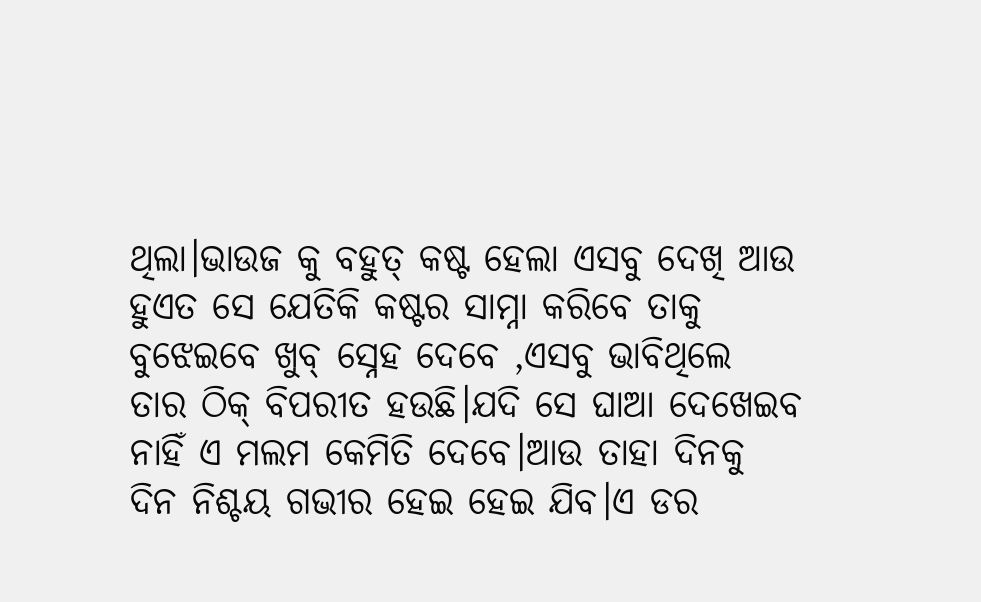ଥିଲା।ଭାଉଜ କୁ ବହୁତ୍ କଷ୍ଟ ହେଲା ଏସବୁ ଦେଖି ଆଉ ହୁଏତ ସେ ଯେତିକି କଷ୍ଟର ସାମ୍ନା କରିବେ ତାକୁ ବୁଝେଇବେ ଖୁବ୍ ସ୍ନେହ ଦେବେ ,ଏସବୁ ଭାବିଥିଲେ ତାର ଠିକ୍ ବିପରୀତ ହଉଛି।ଯଦି ସେ ଘାଆ ଦେଖେଇବ ନାହିଁ ଏ ମଲମ କେମିତି ଦେବେ।ଆଉ ତାହା ଦିନକୁ ଦିନ ନିଶ୍ଚୟ ଗଭୀର ହେଇ ହେଇ ଯିବ।ଏ ଡର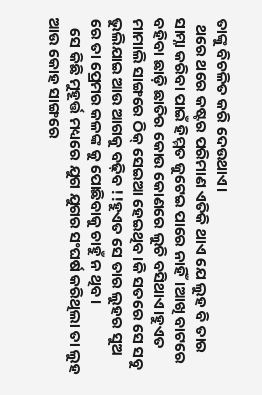ତାଙ୍କୁ ବିଚଳିତ କରି ଦେଉଥାଏ।
  ଥରେ ଥରେ କଷ୍ଟର ପରିମାଣ ଏତିକି ଥାଏ ଯେ ଲୁହ ବି ତାର ସାମ୍ନା କରିବା ପାଇଁ ହିମ୍ମତ ଜୁଟେଇ ପାରେ ନାହିଁ।ଆଖି ବାଟରେ ବହିବା ଛାଡ଼ି ଛାତିର କୋଉ କୋଣରେ ଲୁଚି ବସିଥାଏ।ହୁଏତ ମାମାଲି ସାଙ୍ଗରେ ଠିକ୍ ସେଇଆ ହେଇଥିବ।କି ସତରେ ସେ ସବୁ ଭୁଲିଯାଇ ଆଉ ଆଗକୁ ବଢ଼ିବ !!ହୁଏତ ସେ ତାର ଲୁହର ସୁଅ ରେ ତା ପ୍ରେମର କଳଙ୍କ କୁ ପୋଛିବାକୁ ଚାହୁଁ ନ ଥିବ।
   ସେ କିଛି ମୁହୂର୍ତ୍ତ ମଧ୍ୟରେ ଯୁଗ ଯୁଗର ସଂଘର୍ଷ କରିଥିଲା ତା ଲୁହ ଆଉ କୋହ ସାଙ୍ଗରେ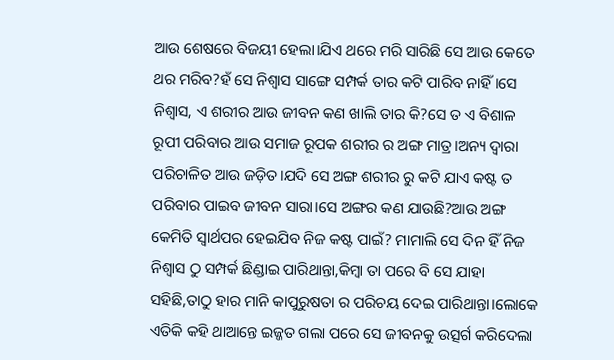ଆଉ ଶେଷରେ ବିଜୟୀ ହେଲା।ଯିଏ ଥରେ ମରି ସାରିଛି ସେ ଆଉ କେତେ ଥର ମରିବ?ହଁ ସେ ନିଶ୍ବାସ ସାଙ୍ଗେ ସମ୍ପର୍କ ତାର କଟି ପାରିବ ନାହିଁ।ସେ ନିଶ୍ବାସ, ଏ ଶରୀର ଆଉ ଜୀବନ କଣ ଖାଲି ତାର କି?ସେ ତ ଏ ବିଶାଳ ରୂପୀ ପରିବାର ଆଉ ସମାଜ ରୂପକ ଶରୀର ର ଅଙ୍ଗ ମାତ୍ର।ଅନ୍ୟ ଦ୍ଵାରା ପରିଚାଳିତ ଆଉ ଜଡ଼ିତ।ଯଦି ସେ ଅଙ୍ଗ ଶରୀର ରୁ କଟି ଯାଏ କଷ୍ଟ ତ ପରିବାର ପାଇବ ଜୀବନ ସାରା।ସେ ଅଙ୍ଗର କଣ ଯାଉଛି?ଆଉ ଅଙ୍ଗ କେମିତି ସ୍ୱାର୍ଥପର ହେଇଯିବ ନିଜ କଷ୍ଟ ପାଇଁ? ମାମାଲି ସେ ଦିନ ହିଁ ନିଜ ନିଶ୍ବାସ ଠୁ ସମ୍ପର୍କ ଛିଣ୍ଡାଇ ପାରିଥାନ୍ତା,କିମ୍ବା ତା ପରେ ବି ସେ ଯାହା ସହିଛି,ତାଠୁ ହାର ମାନି କାପୁରୁଷତା ର ପରିଚୟ ଦେଇ ପାରିଥାନ୍ତା।ଲୋକେ ଏତିକି କହି ଥାଆନ୍ତେ ଇଜ୍ଜତ ଗଲା ପରେ ସେ ଜୀବନକୁ ଉତ୍ସର୍ଗ କରିଦେଲା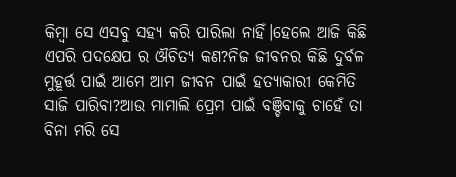କିମ୍ବା ସେ ଏସବୁ ସହ୍ୟ କରି ପାରିଲା ନାହିଁ।ହେଲେ ଆଜି କିଛି ଏପରି ପଦକ୍ଷେପ ର ଔଚିତ୍ୟ କଣ?ନିଜ ଜୀବନର କିଛି ଦୁର୍ବଳ ମୁହୂର୍ତ୍ତ ପାଇଁ ଆମେ ଆମ ଜୀବନ ପାଇଁ ହତ୍ୟାକାରୀ କେମିତି ସାଜି ପାରିବା?ଆଉ ମାମାଲି ପ୍ରେମ ପାଇଁ ବଞ୍ଚିବାକୁ ଚାହେଁ ତା ବିନା ମରି ସେ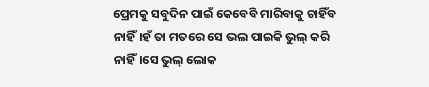ପ୍ରେମକୁ ସବୁଦିନ ପାଇଁ କେବେବି ମାରିବାକୁ ଚାହିଁବ ନାହିଁ।ହଁ ତା ମତରେ ସେ ଭଲ ପାଇକି ଭୁଲ୍ କରି ନାହିଁ।ସେ ଭୁଲ୍ ଲୋକ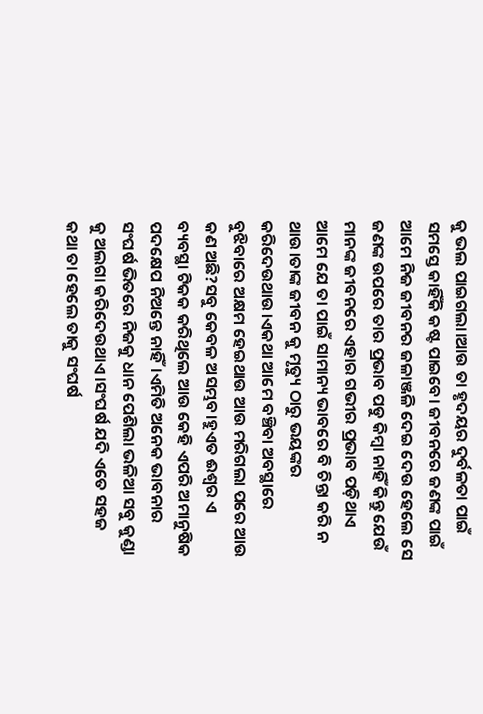କୁ ଭଲ ପାଇଗଲା।ଆଉ ତା ହୃଦୟର ଦୁର୍ବଳତା ପାଇଁ ସମସ୍ତେ କାହିଁକି କଷ୍ଟ ପାଇବେ। ଜୀବନରେ ଜଣଙ୍କ ପାଇଁ ଆମେ ନିଜ ଜୀବନର ଜଳାଞ୍ଜଳି ଦେଇ ଦେଉ ହେଲେ ସେ ଜଣଙ୍କ ଉପରେ ତାର ପ୍ରଭାବ ପଡୁ କିମ୍ବା ନାହିଁ କିନ୍ତୁ ଯେଉଁ ମାନଙ୍କ ଜୀବନରେ ଏହାର ଗଭୀର ପ୍ରଭାବ ପଡ଼ିଥାଏ ଆମେ ଯେ ତା ପାଇଁ ସାମାନ୍ୟ ଭାବରେ ବି ଚିନ୍ତା କରି ନ ଥାଉ।ତାଙ୍କ ଜୀବନ କୁ ମୃତ୍ୟୁ ଠାରୁ ଭୟଙ୍କର କରିଦେଉଥାଉ।ଏକଥା ଆମେ ବଞ୍ଚିବା ଅବସ୍ଥାରେ ବୁଝିବାରେ ଅକ୍ଷମ ହେଇଥାଉ ଆଉ ମରିଗଲା ପରେ ଆଉ କଣ ଅଛି?ସବୁ କେବଳ ଅସମ୍ଭବ।ହୁଏତ ଈଶ୍ୱର ଏ ବ୍ୟବସ୍ଥା ଟିକକ କରିଥିଲେ ଆଉ କେହି ଏପରି ଅମାନୁଷିକ ପଦକ୍ଷେପ ନିଅନ୍ତେ ନାହିଁ।ଏମିତି ଅନେକ ଭାବନାର ସଂଘର୍ଷ ଭିତରେ ନିଜକୁ ଧାନ ପେଶିଲା ଭଳିଆ ସବୁ କୁଣ୍ଡା କୁ ଅଲଗା କରିଦେଉଥାଏ।ସଂଘର୍ଷ ଯଦି ଏତେ ସହଜ କଥା ତା ହେଲେ ତାକୁ ସଂଘର୍ଷ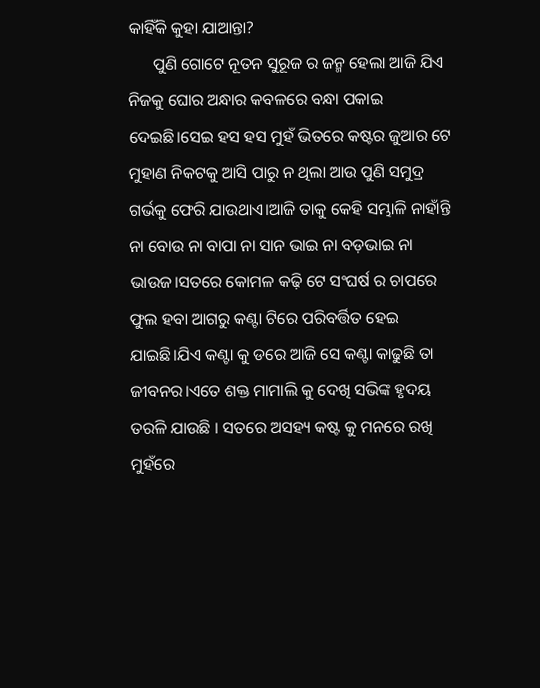କାହିଁକି କୁହା ଯାଆନ୍ତା?
      ପୁଣି ଗୋଟେ ନୂତନ ସୁରୂଜ ର ଜନ୍ମ ହେଲା ଆଜି ଯିଏ ନିଜକୁ ଘୋର ଅନ୍ଧାର କବଳରେ ବନ୍ଧା ପକାଇ ଦେଇଛି।ସେଇ ହସ ହସ ମୁହଁ ଭିତରେ କଷ୍ଟର ଜୁଆର ଟେ ମୁହାଣ ନିକଟକୁ ଆସି ପାରୁ ନ ଥିଲା ଆଉ ପୁଣି ସମୁଦ୍ର ଗର୍ଭକୁ ଫେରି ଯାଉଥାଏ।ଆଜି ତାକୁ କେହି ସମ୍ଭାଳି ନାହାଁନ୍ତି ନା ବୋଉ ନା ବାପା ନା ସାନ ଭାଇ ନା ବଡ଼ଭାଇ ନା ଭାଉଜ।ସତରେ କୋମଳ କଢ଼ି ଟେ ସଂଘର୍ଷ ର ଚାପରେ ଫୁଲ ହବା ଆଗରୁ କଣ୍ଟା ଟିରେ ପରିବର୍ତ୍ତିତ ହେଇ ଯାଇଛି।ଯିଏ କଣ୍ଟା କୁ ଡରେ ଆଜି ସେ କଣ୍ଟା କାଢୁଛି ତା ଜୀବନର।ଏତେ ଶକ୍ତ ମାମାଲି କୁ ଦେଖି ସଭିଙ୍କ ହୃଦୟ ତରଳି ଯାଉଛି । ସତରେ ଅସହ୍ୟ କଷ୍ଟ କୁ ମନରେ ରଖି ମୁହଁରେ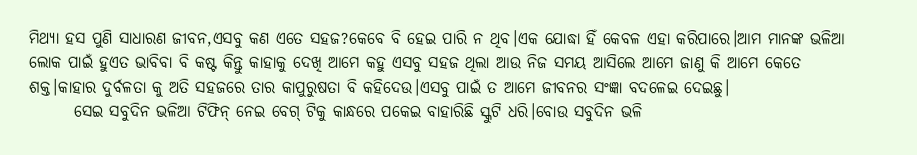ମିଥ୍ୟା ହସ ପୁଣି ସାଧାରଣ ଜୀବନ,ଏସବୁ କଣ ଏତେ ସହଜ?କେବେ ବି ହେଇ ପାରି ନ ଥିବ।ଏକ ଯୋଦ୍ଧା ହିଁ କେବଳ ଏହା କରିପାରେ।ଆମ ମାନଙ୍କ ଭଳିଆ ଲୋକ ପାଇଁ ହୁଏତ ଭାବିବା ବି କଷ୍ଟ କିନ୍ତୁ କାହାକୁ ଦେଖି ଆମେ କହୁ ଏସବୁ ସହଜ ଥିଲା ଆଉ ନିଜ ସମୟ ଆସିଲେ ଆମେ ଜାଣୁ କି ଆମେ କେତେ ଶକ୍ତ।କାହାର ଦୁର୍ବଳତା କୁ ଅତି ସହଜରେ ତାର କାପୁରୁଷତା ବି କହିଦେଉ।ଏସବୁ ପାଇଁ ତ ଆମେ ଜୀବନର ସଂଜ୍ଞା ବଦଳେଇ ଦେଇଛୁ।
       ସେଇ ସବୁଦିନ ଭଳିଆ ଟିଫିନ୍ ନେଇ ବେଗ୍ ଟିକୁ କାନ୍ଧରେ ପକେଇ ବାହାରିଛି ସ୍କୁଟି ଧରି।ବୋଉ ସବୁଦିନ ଭଳି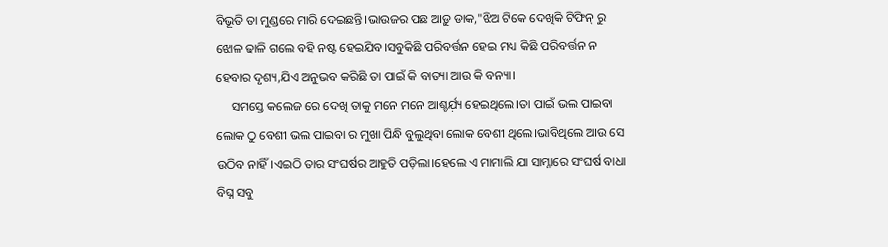ବିଭୂତି ତା ମୁଣ୍ଡରେ ମାରି ଦେଇଛନ୍ତି।ଭାଉଜର ପଛ ଆଡ଼ୁ ଡାକ,"ଝିଅ ଟିକେ ଦେଖିକି ଟିଫିନ୍ ରୁ ଝୋଳ ଢାଳି ଗଲେ ବହି ନଷ୍ଟ ହେଇଯିବ।ସବୁକିଛି ପରିବର୍ତ୍ତନ ହେଇ ମଧ୍ୟ କିଛି ପରିବର୍ତ୍ତନ ନ ହେବାର ଦୃଶ୍ୟ,ଯିଏ ଅନୁଭବ କରିଛି ତା ପାଇଁ କି ବାତ୍ୟା ଆଉ କି ବନ୍ୟା।
     ସମସ୍ତେ କଲେଜ ରେ ଦେଖି ତାକୁ ମନେ ମନେ ଆଶ୍ଚର୍ଯ଼୍ୟ ହେଇଥିଲେ।ତା ପାଇଁ ଭଲ ପାଇବା ଲୋକ ଠୁ ବେଶୀ ଭଲ ପାଇବା ର ମୁଖା ପିନ୍ଧି ବୁଲୁଥିବା ଲୋକ ବେଶୀ ଥିଲେ।ଭାବିଥିଲେ ଆଉ ସେ ଉଠିବ ନାହିଁ।ଏଇଠି ତାର ସଂଘର୍ଷର ଆହୁତି ପଡ଼ିଲା।ହେଲେ ଏ ମାମାଲି ଯା ସାମ୍ନାରେ ସଂଘର୍ଷ ବାଧା ବିଘ୍ନ ସବୁ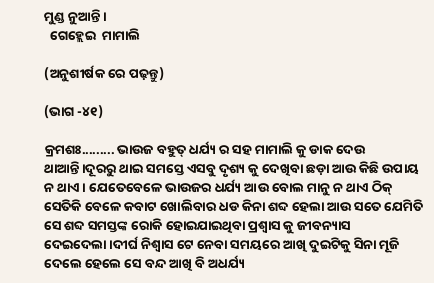ମୁଣ୍ଡ ନୁଆନ୍ତି।
  ଗେହ୍ଲେଇ  ମାମାଲି

(ଅନୁଶୀର୍ଷକ ରେ ପଢ଼ନ୍ତୁ)

(ଭାଗ -୪୧)

କ୍ରମଶଃ......... ଭାଉଜ ବହୁତ୍ ଧର୍ଯ୍ୟ ର ସହ ମାମାଲି କୁ ଡାକ ଦେଉ ଥାଆନ୍ତି।ଦୂରରୁ ଥାଇ ସମସ୍ତେ ଏସବୁ ଦୃଶ୍ୟ କୁ ଦେଖିବା ଛଡ଼ା ଆଉ କିଛି ଉପାୟ ନ ଥାଏ। ଯେତେବେଳେ ଭାଉଜର ଧର୍ଯ୍ୟ ଆଉ ବୋଲ ମାନୁ ନ ଥାଏ ଠିକ୍ ସେତିକି ବେଳେ କବାଟ ଖୋଲିବାର ଧଡ କିନା ଶବ୍ଦ ହେଲା ଆଉ ସତେ ଯେମିତି ସେ ଶବ୍ଦ ସମସ୍ତଙ୍କ ରୋକି ହୋଇଯାଇଥିବା ପ୍ରଶ୍ୱାସ କୁ ଜୀବନ୍ୟାସ ଦେଇଦେଲା।ଦୀର୍ଘ ନିଶ୍ଵାସ ଟେ ନେବା ସମୟରେ ଆଖି ଦୁଇଟିକୁ ସିନା ମୂଜି ଦେଲେ ହେଲେ ସେ ବନ୍ଦ ଆଖି ବି ଅଧର୍ଯ୍ୟ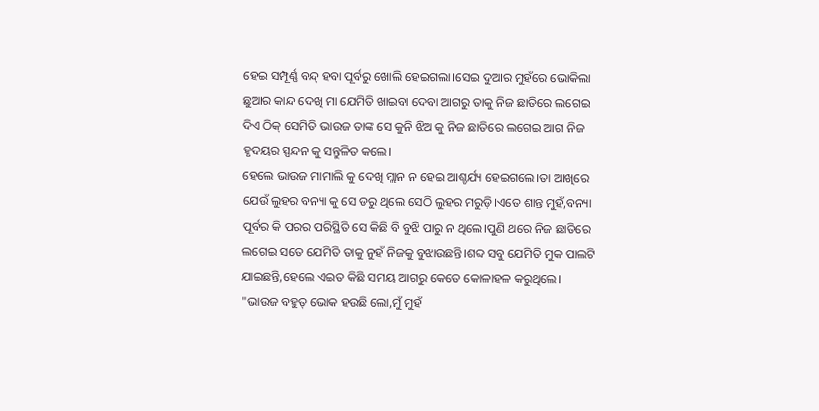ହେଇ ସମ୍ପୂର୍ଣ୍ଣ ବନ୍ଦ୍ ହବା ପୂର୍ବରୁ ଖୋଲି ହେଇଗଲା।ସେଇ ଦୁଆର ମୁହଁରେ ଭୋକିଲା ଛୁଆର କାନ୍ଦ ଦେଖି ମା ଯେମିତି ଖାଇବା ଦେବା ଆଗରୁ ତାକୁ ନିଜ ଛାତିରେ ଲଗେଇ ଦିଏ ଠିକ୍ ସେମିତି ଭାଉଜ ତାଙ୍କ ସେ କୁନି ଝିଅ କୁ ନିଜ ଛାତିରେ ଲଗେଇ ଆଗ ନିଜ ହୃଦୟର ସ୍ପନ୍ଦନ କୁ ସନ୍ତୁଳିତ କଲେ।
ହେଲେ ଭାଉଜ ମାମାଲି କୁ ଦେଖି ମ୍ଲାନ ନ ହେଇ ଆଶ୍ଚର୍ଯ୍ୟ ହେଇଗଲେ।ତା ଆଖିରେ ଯେଉଁ ଲୁହର ବନ୍ୟା କୁ ସେ ଡରୁ ଥିଲେ ସେଠି ଲୁହର ମରୁଡ଼ି।ଏତେ ଶାନ୍ତ ମୁହଁ,ବନ୍ୟା ପୂର୍ବର କି ପରର ପରିସ୍ଥିତି ସେ କିଛି ବି ବୁଝି ପାରୁ ନ ଥିଲେ।ପୁଣି ଥରେ ନିଜ ଛାତିରେ ଲଗେଇ ସତେ ଯେମିତି ତାକୁ ନୁହଁ ନିଜକୁ ବୁଝାଉଛନ୍ତି।ଶବ୍ଦ ସବୁ ଯେମିତି ମୁକ ପାଲଟି ଯାଇଛନ୍ତି,ହେଲେ ଏଇତ କିଛି ସମୟ ଆଗରୁ କେତେ କୋଳାହଳ କରୁଥିଲେ।
"ଭାଉଜ ବହୁତ୍ ଭୋକ ହଉଛି ଲୋ,ମୁଁ ମୁହଁ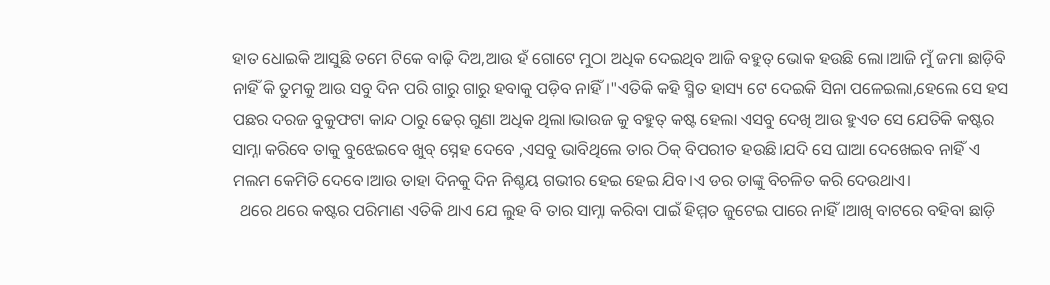ହାତ ଧୋଇକି ଆସୁଛି ତମେ ଟିକେ ବାଢ଼ି ଦିଅ,ଆଉ ହଁ ଗୋଟେ ମୁଠା ଅଧିକ ଦେଇଥିବ ଆଜି ବହୁତ୍ ଭୋକ ହଉଛି ଲୋ।ଆଜି ମୁଁ ଜମା ଛାଡ଼ିବି ନାହିଁ କି ତୁମକୁ ଆଉ ସବୁ ଦିନ ପରି ଗାରୁ ଗାରୁ ହବାକୁ ପଡ଼ିବ ନାହିଁ।"ଏତିକି କହି ସ୍ମିତ ହାସ୍ୟ ଟେ ଦେଇକି ସିନା ପଳେଇଲା,ହେଲେ ସେ ହସ ପଛର ଦରଜ ବୁକୁଫଟା କାନ୍ଦ ଠାରୁ ଢେର୍ ଗୁଣା ଅଧିକ ଥିଲା।ଭାଉଜ କୁ ବହୁତ୍ କଷ୍ଟ ହେଲା ଏସବୁ ଦେଖି ଆଉ ହୁଏତ ସେ ଯେତିକି କଷ୍ଟର ସାମ୍ନା କରିବେ ତାକୁ ବୁଝେଇବେ ଖୁବ୍ ସ୍ନେହ ଦେବେ ,ଏସବୁ ଭାବିଥିଲେ ତାର ଠିକ୍ ବିପରୀତ ହଉଛି।ଯଦି ସେ ଘାଆ ଦେଖେଇବ ନାହିଁ ଏ ମଲମ କେମିତି ଦେବେ।ଆଉ ତାହା ଦିନକୁ ଦିନ ନିଶ୍ଚୟ ଗଭୀର ହେଇ ହେଇ ଯିବ।ଏ ଡର ତାଙ୍କୁ ବିଚଳିତ କରି ଦେଉଥାଏ।
  ଥରେ ଥରେ କଷ୍ଟର ପରିମାଣ ଏତିକି ଥାଏ ଯେ ଲୁହ ବି ତାର ସାମ୍ନା କରିବା ପାଇଁ ହିମ୍ମତ ଜୁଟେଇ ପାରେ ନାହିଁ।ଆଖି ବାଟରେ ବହିବା ଛାଡ଼ି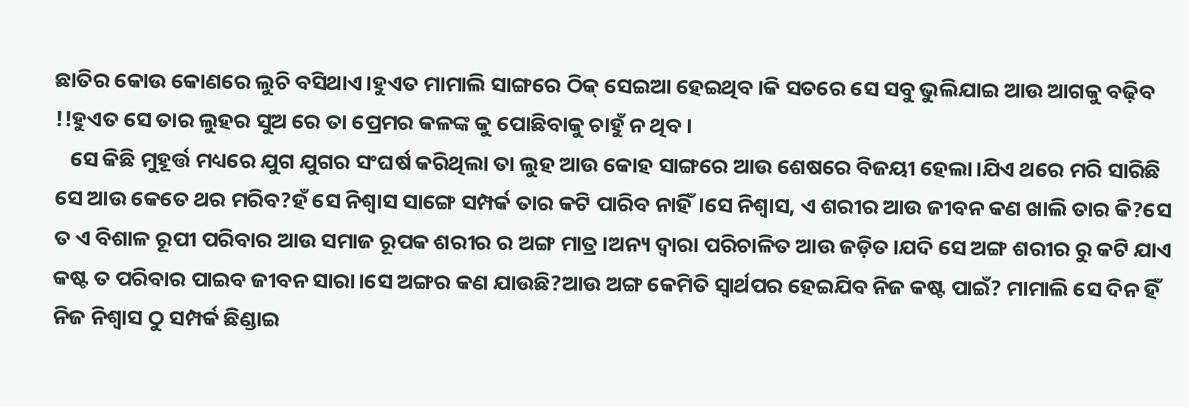ଛାତିର କୋଉ କୋଣରେ ଲୁଚି ବସିଥାଏ।ହୁଏତ ମାମାଲି ସାଙ୍ଗରେ ଠିକ୍ ସେଇଆ ହେଇଥିବ।କି ସତରେ ସେ ସବୁ ଭୁଲିଯାଇ ଆଉ ଆଗକୁ ବଢ଼ିବ !!ହୁଏତ ସେ ତାର ଲୁହର ସୁଅ ରେ ତା ପ୍ରେମର କଳଙ୍କ କୁ ପୋଛିବାକୁ ଚାହୁଁ ନ ଥିବ।
   ସେ କିଛି ମୁହୂର୍ତ୍ତ ମଧ୍ୟରେ ଯୁଗ ଯୁଗର ସଂଘର୍ଷ କରିଥିଲା ତା ଲୁହ ଆଉ କୋହ ସାଙ୍ଗରେ ଆଉ ଶେଷରେ ବିଜୟୀ ହେଲା।ଯିଏ ଥରେ ମରି ସାରିଛି ସେ ଆଉ କେତେ ଥର ମରିବ?ହଁ ସେ ନିଶ୍ବାସ ସାଙ୍ଗେ ସମ୍ପର୍କ ତାର କଟି ପାରିବ ନାହିଁ।ସେ ନିଶ୍ବାସ, ଏ ଶରୀର ଆଉ ଜୀବନ କଣ ଖାଲି ତାର କି?ସେ ତ ଏ ବିଶାଳ ରୂପୀ ପରିବାର ଆଉ ସମାଜ ରୂପକ ଶରୀର ର ଅଙ୍ଗ ମାତ୍ର।ଅନ୍ୟ ଦ୍ଵାରା ପରିଚାଳିତ ଆଉ ଜଡ଼ିତ।ଯଦି ସେ ଅଙ୍ଗ ଶରୀର ରୁ କଟି ଯାଏ କଷ୍ଟ ତ ପରିବାର ପାଇବ ଜୀବନ ସାରା।ସେ ଅଙ୍ଗର କଣ ଯାଉଛି?ଆଉ ଅଙ୍ଗ କେମିତି ସ୍ୱାର୍ଥପର ହେଇଯିବ ନିଜ କଷ୍ଟ ପାଇଁ? ମାମାଲି ସେ ଦିନ ହିଁ ନିଜ ନିଶ୍ବାସ ଠୁ ସମ୍ପର୍କ ଛିଣ୍ଡାଇ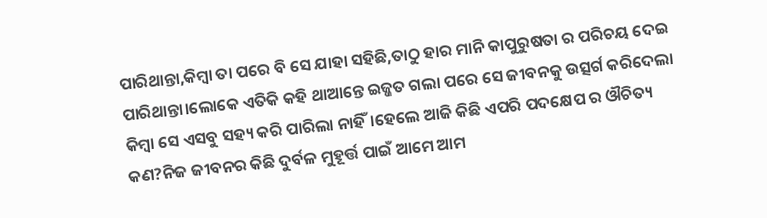ପାରିଥାନ୍ତା,କିମ୍ବା ତା ପରେ ବି ସେ ଯାହା ସହିଛି,ତାଠୁ ହାର ମାନି କାପୁରୁଷତା ର ପରିଚୟ ଦେଇ ପାରିଥାନ୍ତା।ଲୋକେ ଏତିକି କହି ଥାଆନ୍ତେ ଇଜ୍ଜତ ଗଲା ପରେ ସେ ଜୀବନକୁ ଉତ୍ସର୍ଗ କରିଦେଲା କିମ୍ବା ସେ ଏସବୁ ସହ୍ୟ କରି ପାରିଲା ନାହିଁ।ହେଲେ ଆଜି କିଛି ଏପରି ପଦକ୍ଷେପ ର ଔଚିତ୍ୟ କଣ?ନିଜ ଜୀବନର କିଛି ଦୁର୍ବଳ ମୁହୂର୍ତ୍ତ ପାଇଁ ଆମେ ଆମ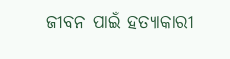ଜୀବନ ପାଇଁ ହତ୍ୟାକାରୀ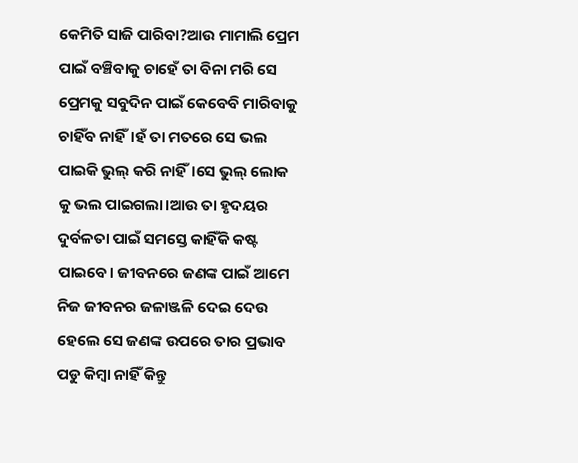କେମିତି ସାଜି ପାରିବା?ଆଉ ମାମାଲି ପ୍ରେମ ପାଇଁ ବଞ୍ଚିବାକୁ ଚାହେଁ ତା ବିନା ମରି ସେ ପ୍ରେମକୁ ସବୁଦିନ ପାଇଁ କେବେବି ମାରିବାକୁ ଚାହିଁବ ନାହିଁ।ହଁ ତା ମତରେ ସେ ଭଲ ପାଇକି ଭୁଲ୍ କରି ନାହିଁ।ସେ ଭୁଲ୍ ଲୋକ କୁ ଭଲ ପାଇଗଲା।ଆଉ ତା ହୃଦୟର ଦୁର୍ବଳତା ପାଇଁ ସମସ୍ତେ କାହିଁକି କଷ୍ଟ ପାଇବେ। ଜୀବନରେ ଜଣଙ୍କ ପାଇଁ ଆମେ ନିଜ ଜୀବନର ଜଳାଞ୍ଜଳି ଦେଇ ଦେଉ ହେଲେ ସେ ଜଣଙ୍କ ଉପରେ ତାର ପ୍ରଭାବ ପଡୁ କିମ୍ବା ନାହିଁ କିନ୍ତୁ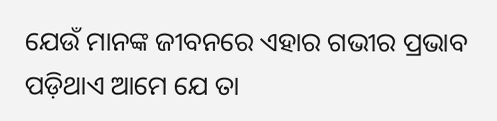ଯେଉଁ ମାନଙ୍କ ଜୀବନରେ ଏହାର ଗଭୀର ପ୍ରଭାବ ପଡ଼ିଥାଏ ଆମେ ଯେ ତା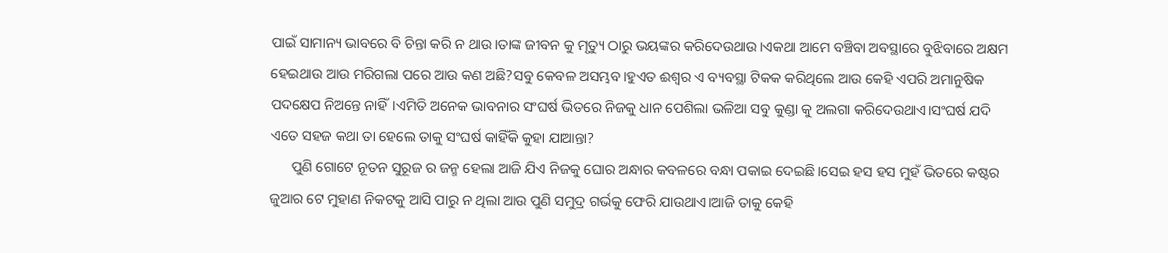ପାଇଁ ସାମାନ୍ୟ ଭାବରେ ବି ଚିନ୍ତା କରି ନ ଥାଉ।ତାଙ୍କ ଜୀବନ କୁ ମୃତ୍ୟୁ ଠାରୁ ଭୟଙ୍କର କରିଦେଉଥାଉ।ଏକଥା ଆମେ ବଞ୍ଚିବା ଅବସ୍ଥାରେ ବୁଝିବାରେ ଅକ୍ଷମ ହେଇଥାଉ ଆଉ ମରିଗଲା ପରେ ଆଉ କଣ ଅଛି?ସବୁ କେବଳ ଅସମ୍ଭବ।ହୁଏତ ଈଶ୍ୱର ଏ ବ୍ୟବସ୍ଥା ଟିକକ କରିଥିଲେ ଆଉ କେହି ଏପରି ଅମାନୁଷିକ ପଦକ୍ଷେପ ନିଅନ୍ତେ ନାହିଁ।ଏମିତି ଅନେକ ଭାବନାର ସଂଘର୍ଷ ଭିତରେ ନିଜକୁ ଧାନ ପେଶିଲା ଭଳିଆ ସବୁ କୁଣ୍ଡା କୁ ଅଲଗା କରିଦେଉଥାଏ।ସଂଘର୍ଷ ଯଦି ଏତେ ସହଜ କଥା ତା ହେଲେ ତାକୁ ସଂଘର୍ଷ କାହିଁକି କୁହା ଯାଆନ୍ତା?
      ପୁଣି ଗୋଟେ ନୂତନ ସୁରୂଜ ର ଜନ୍ମ ହେଲା ଆଜି ଯିଏ ନିଜକୁ ଘୋର ଅନ୍ଧାର କବଳରେ ବନ୍ଧା ପକାଇ ଦେଇଛି।ସେଇ ହସ ହସ ମୁହଁ ଭିତରେ କଷ୍ଟର ଜୁଆର ଟେ ମୁହାଣ ନିକଟକୁ ଆସି ପାରୁ ନ ଥିଲା ଆଉ ପୁଣି ସମୁଦ୍ର ଗର୍ଭକୁ ଫେରି ଯାଉଥାଏ।ଆଜି ତାକୁ କେହି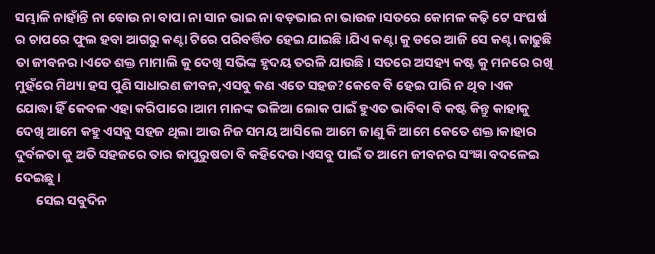ସମ୍ଭାଳି ନାହାଁନ୍ତି ନା ବୋଉ ନା ବାପା ନା ସାନ ଭାଇ ନା ବଡ଼ଭାଇ ନା ଭାଉଜ।ସତରେ କୋମଳ କଢ଼ି ଟେ ସଂଘର୍ଷ ର ଚାପରେ ଫୁଲ ହବା ଆଗରୁ କଣ୍ଟା ଟିରେ ପରିବର୍ତ୍ତିତ ହେଇ ଯାଇଛି।ଯିଏ କଣ୍ଟା କୁ ଡରେ ଆଜି ସେ କଣ୍ଟା କାଢୁଛି ତା ଜୀବନର।ଏତେ ଶକ୍ତ ମାମାଲି କୁ ଦେଖି ସଭିଙ୍କ ହୃଦୟ ତରଳି ଯାଉଛି । ସତରେ ଅସହ୍ୟ କଷ୍ଟ କୁ ମନରେ ରଖି ମୁହଁରେ ମିଥ୍ୟା ହସ ପୁଣି ସାଧାରଣ ଜୀବନ,ଏସବୁ କଣ ଏତେ ସହଜ?କେବେ ବି ହେଇ ପାରି ନ ଥିବ।ଏକ ଯୋଦ୍ଧା ହିଁ କେବଳ ଏହା କରିପାରେ।ଆମ ମାନଙ୍କ ଭଳିଆ ଲୋକ ପାଇଁ ହୁଏତ ଭାବିବା ବି କଷ୍ଟ କିନ୍ତୁ କାହାକୁ ଦେଖି ଆମେ କହୁ ଏସବୁ ସହଜ ଥିଲା ଆଉ ନିଜ ସମୟ ଆସିଲେ ଆମେ ଜାଣୁ କି ଆମେ କେତେ ଶକ୍ତ।କାହାର ଦୁର୍ବଳତା କୁ ଅତି ସହଜରେ ତାର କାପୁରୁଷତା ବି କହିଦେଉ।ଏସବୁ ପାଇଁ ତ ଆମେ ଜୀବନର ସଂଜ୍ଞା ବଦଳେଇ ଦେଇଛୁ।
       ସେଇ ସବୁଦିନ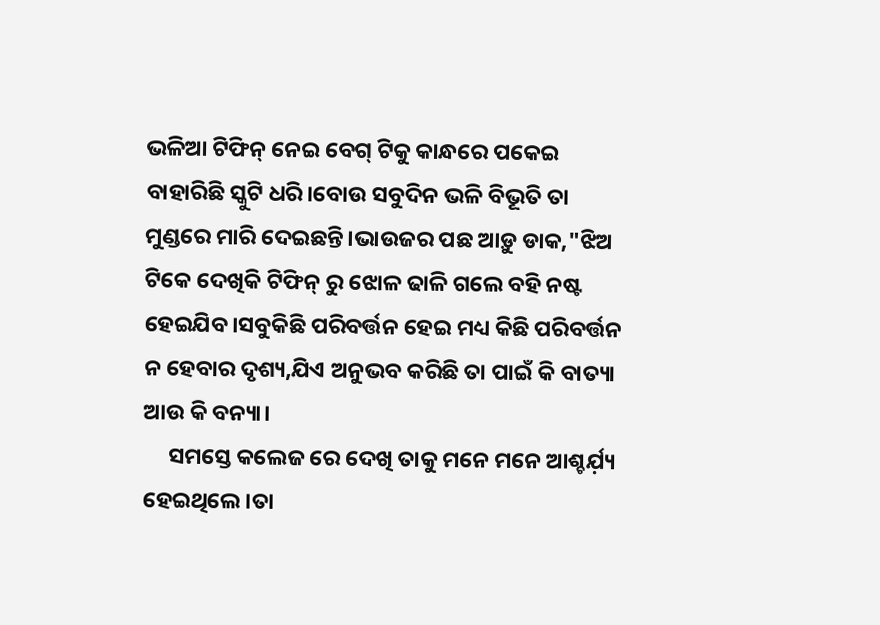ଭଳିଆ ଟିଫିନ୍ ନେଇ ବେଗ୍ ଟିକୁ କାନ୍ଧରେ ପକେଇ ବାହାରିଛି ସ୍କୁଟି ଧରି।ବୋଉ ସବୁଦିନ ଭଳି ବିଭୂତି ତା ମୁଣ୍ଡରେ ମାରି ଦେଇଛନ୍ତି।ଭାଉଜର ପଛ ଆଡ଼ୁ ଡାକ,"ଝିଅ ଟିକେ ଦେଖିକି ଟିଫିନ୍ ରୁ ଝୋଳ ଢାଳି ଗଲେ ବହି ନଷ୍ଟ ହେଇଯିବ।ସବୁକିଛି ପରିବର୍ତ୍ତନ ହେଇ ମଧ୍ୟ କିଛି ପରିବର୍ତ୍ତନ ନ ହେବାର ଦୃଶ୍ୟ,ଯିଏ ଅନୁଭବ କରିଛି ତା ପାଇଁ କି ବାତ୍ୟା ଆଉ କି ବନ୍ୟା।
     ସମସ୍ତେ କଲେଜ ରେ ଦେଖି ତାକୁ ମନେ ମନେ ଆଶ୍ଚର୍ଯ଼୍ୟ ହେଇଥିଲେ।ତା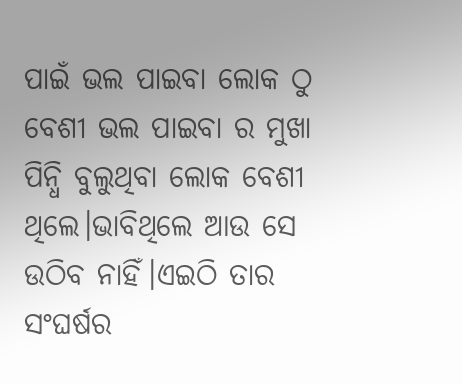ପାଇଁ ଭଲ ପାଇବା ଲୋକ ଠୁ ବେଶୀ ଭଲ ପାଇବା ର ମୁଖା ପିନ୍ଧି ବୁଲୁଥିବା ଲୋକ ବେଶୀ ଥିଲେ।ଭାବିଥିଲେ ଆଉ ସେ ଉଠିବ ନାହିଁ।ଏଇଠି ତାର ସଂଘର୍ଷର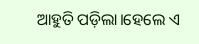ଆହୁତି ପଡ଼ିଲା।ହେଲେ ଏ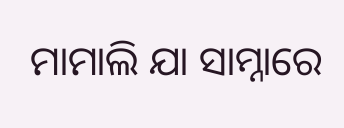ମାମାଲି ଯା ସାମ୍ନାରେ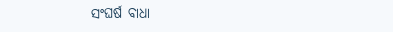ସଂଘର୍ଷ ବାଧା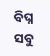ବିଘ୍ନ ସବୁ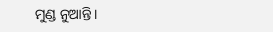ମୁଣ୍ଡ ନୁଆନ୍ତି।